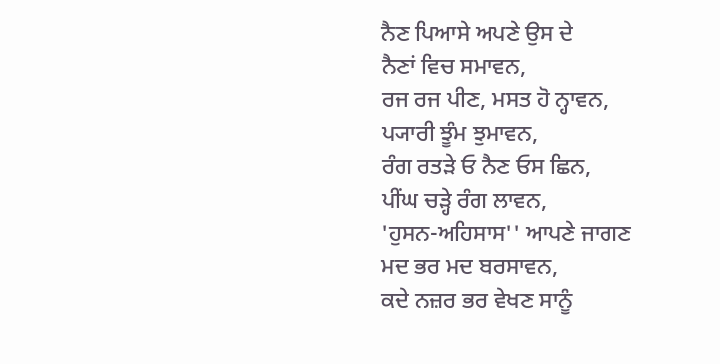ਨੈਣ ਪਿਆਸੇ ਅਪਣੇ ਉਸ ਦੇ
ਨੈਣਾਂ ਵਿਚ ਸਮਾਵਨ,
ਰਜ ਰਜ ਪੀਣ, ਮਸਤ ਹੋ ਨ੍ਹਾਵਨ,
ਪ੍ਯਾਰੀ ਝੂੰਮ ਝੁਮਾਵਨ,
ਰੰਗ ਰਤੜੇ ਓ ਨੈਣ ਓਸ ਛਿਨ,
ਪੀਂਘ ਚੜ੍ਹੇ ਰੰਗ ਲਾਵਨ,
'ਹੁਸਨ-ਅਹਿਸਾਸ'' ਆਪਣੇ ਜਾਗਣ
ਮਦ ਭਰ ਮਦ ਬਰਸਾਵਨ,
ਕਦੇ ਨਜ਼ਰ ਭਰ ਵੇਖਣ ਸਾਨੂੰ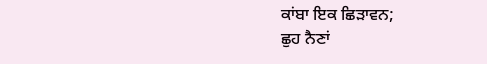ਕਾਂਬਾ ਇਕ ਛਿੜਾਵਨ;
ਛੁਹ ਨੈਣਾਂ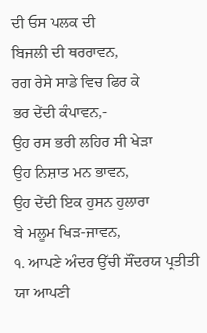ਦੀ ਓਸ ਪਲਕ ਦੀ
ਬਿਜਲੀ ਦੀ ਥਰਰਾਵਨ,
ਰਗ ਰੇਸੇ ਸਾਡੇ ਵਿਚ ਫਿਰ ਕੇ
ਭਰ ਦੇਂਦੀ ਕੰਪਾਵਨ,-
ਉਹ ਰਸ ਭਰੀ ਲਹਿਰ ਸੀ ਖੇੜਾ
ਉਹ ਨਿਸ਼ਾਤ ਮਨ ਭਾਵਨ,
ਉਹ ਦੇਂਦੀ ਇਕ ਹੁਸਨ ਹੁਲਾਰਾ
ਬੇ ਮਲੂਮ ਖਿੜ-ਜਾਵਨ,
੧. ਆਪਣੇ ਅੰਦਰ ਉੱਚੀ ਸੌਂਦਰਯ ਪ੍ਰਤੀਤੀ ਯਾ ਆਪਣੀ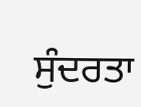ਸੁੰਦਰਤਾ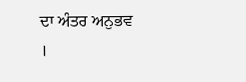ਦਾ ਅੰਤਰ ਅਨੁਭਵ ।